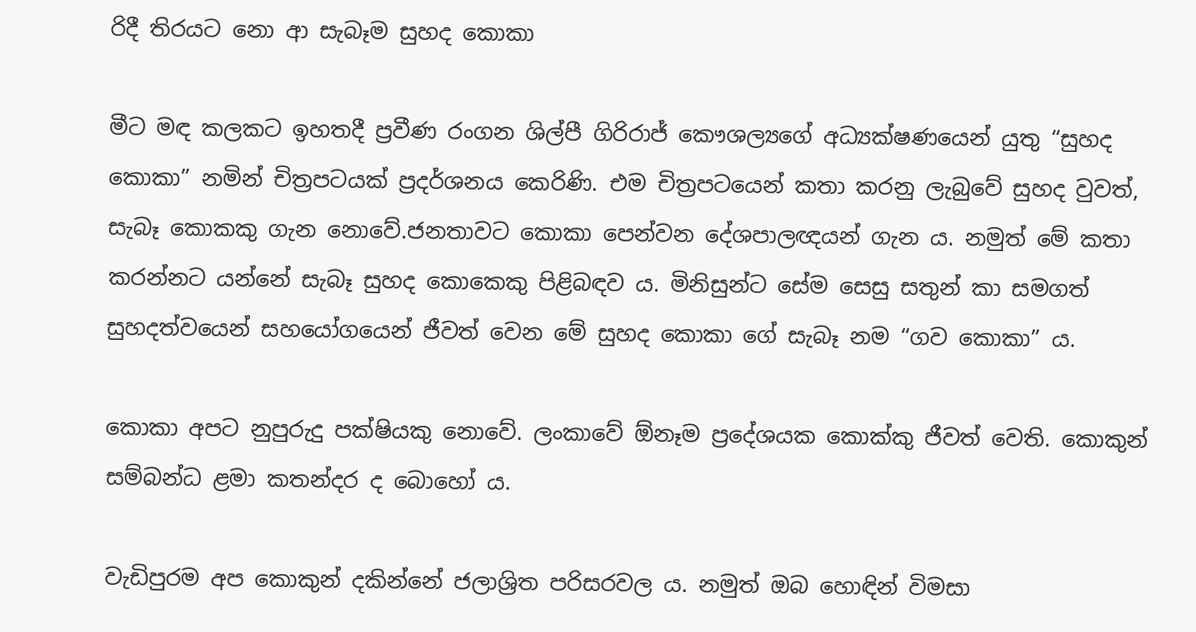රිදී තිරයට නො ආ සැබෑම සුහද කොකා

මීට මඳ කලකට ඉහතදී ප්‍රවීණ රංගන ශිල්පී ගිරිරාජ් කෞශල්‍යගේ අධ්‍යක්ෂණයෙන් යුතු “සුහද කොකා” නමින් චිත්‍රපටයක් ප්‍රදර්ශනය කෙරිණි. එම චිත්‍රපටයෙන් කතා කරනු ලැබුවේ සුහද වුවත්, සැබෑ කොකකු ගැන නොවේ.ජනතාවට කොකා පෙන්වන දේශපාලඥයන් ගැන ය. නමුත් මේ කතා කරන්නට යන්නේ සැබෑ සුහද කොකෙකු පිළිබඳව ය. මිනිසුන්ට සේම සෙසු සතුන් කා සමගත් සුහදත්වයෙන් සහයෝගයෙන් ජීවත් වෙන මේ සුහද කොකා ගේ සැබෑ නම “ගව කොකා” ය.

කොකා අපට නුපුරුදු පක්ෂියකු නොවේ. ලංකාවේ ඕනෑම ප්‍රදේශයක කොක්කු ජීවත් වෙති. කොකුන් සම්බන්ධ ළමා කතන්දර ද බොහෝ ය.

වැඩිපුරම අප කොකුන් දකින්නේ ජලාශ්‍රිත පරිසරවල ය. නමුත් ඔබ හොඳින් විමසා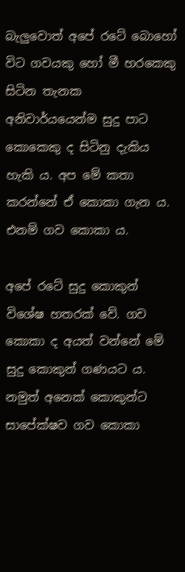බැලුවොත් අපේ රටේ බොහෝ විට ගවයකු හෝ මී හරකෙකු සිටින තැනක අනිවාර්යයෙන්ම සුදු පාට කොකෙකු ද සිටිනු දැකිය හැකි ය. අප මේ කතා කරන්නේ ඒ කොකා ගැන ය. එනම් ගව කොකා ය.

අපේ රටේ සුදු කොකුන් විශේෂ හතරක් වේ. ගව කොකා ද අයත් වන්නේ මේ සුදු කොකුන් ගණයට ය. නමුත් අනෙක් කොකුන්ට සාපේක්ෂව ගව කොකා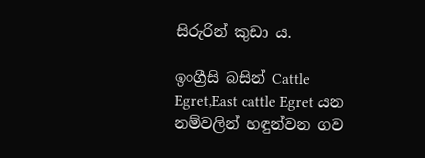සිරුරින් කුඩා ය.

ඉංග්‍රීසි බසින් Cattle Egret,East cattle Egret යන නම්වලින් හඳුන්වන ගව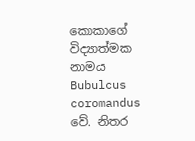කොකාගේ විද්‍යාත්මක නාමය Bubulcus coromandus වේ. නිතර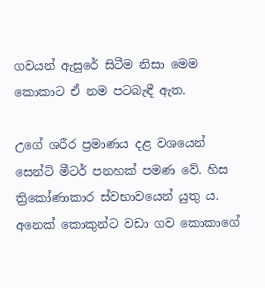ගවයන් ඇසුරේ සිටීම නිසා මෙම කොකාට ඒ නම පටබැඳී ඇත.

උගේ ශරීර ප්‍රමාණය දළ වශයෙන් සෙන්ටි මීටර් පනහක් පමණ වේ. හිස ත්‍රිකෝණාකාර ස්වභාවයෙන් යුතු ය. අනෙක් කොකුන්ට වඩා ගව කොකාගේ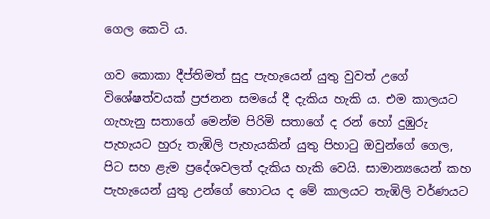ගෙල කෙටි ය.

ගව කොකා දීප්තිමත් සුදු පැහැයෙන් යුතු වුවත් උගේ විශේෂත්වයක් ප්‍රජනන සමයේ දී දැකිය හැකි ය. එම කාලයට ගැහැනු සතාගේ මෙන්ම පිරිමි සතාගේ ද රන් හෝ දුඹුරු පැහැයට හුරු තැඹිලි පැහැයකින් යුතු පිහාටු ඔවුන්ගේ ගෙල, පිට සහ ළැම ප්‍රදේශවලත් දැකිය හැකි වෙයි. සාමාන්‍යයෙන් කහ පැහැයෙන් යුතු උන්ගේ හොටය ද මේ කාලයට තැඹිලි වර්ණයට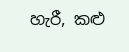හැරී, කළු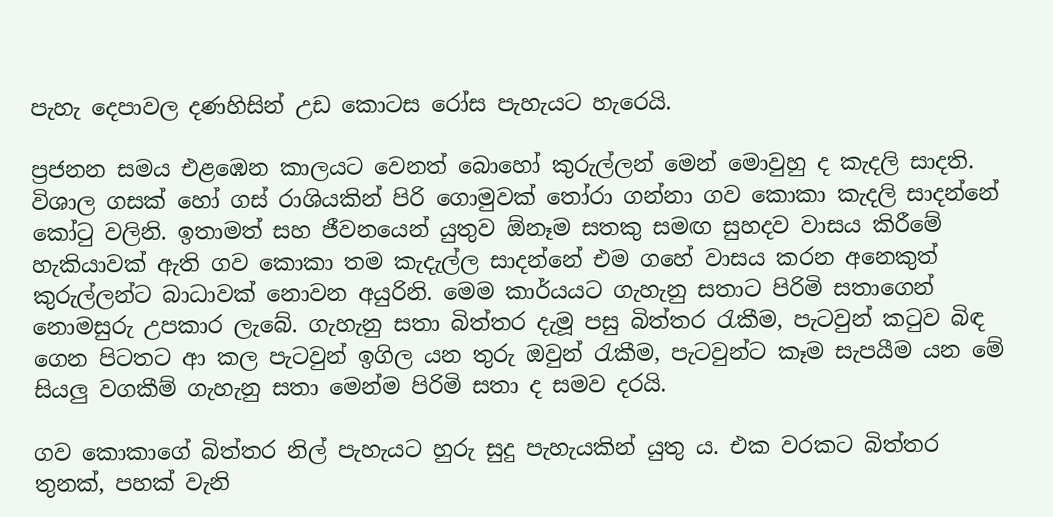පැහැ දෙපාවල දණහිසින් උඩ කොටස රෝස පැහැයට හැරෙයි.

ප්‍රජනන සමය එළඹෙන කාලයට වෙනත් බොහෝ කුරුල්ලන් මෙන් මොවුහු ද කැදලි සාදති. විශාල ගසක් හෝ ගස් රාශියකින් පිරි ගොමුවක් තෝරා ගන්නා ගව කොකා කැදලි සාදන්නේ කෝටු වලිනි. ඉතාමත් සහ ජීවනයෙන් යුතුව ඕනෑම සතකු සමඟ සුහදව වාසය කිරීමේ හැකියාවක් ඇති ගව කොකා තම කැදැල්ල සාදන්නේ එම ගහේ වාසය කරන අනෙකුත් කුරුල්ලන්ට බාධාවක් නොවන අයුරිනි. මෙම කාර්යයට ගැහැනු සතාට පිරිමි සතාගෙන් නොමසුරු උපකාර ලැබේ. ගැහැනු සතා බිත්තර දැමූ පසු බිත්තර රැකීම, පැටවුන් කටුව බිඳ ගෙන පිටතට ආ කල පැටවුන් ඉගිල යන තුරු ඔවුන් රැකීම, පැටවුන්ට කෑම සැපයීම යන මේ සියලු වගකීම් ගැහැනු සතා මෙන්ම පිරිමි සතා ද සමව දරයි.

ගව කොකාගේ බිත්තර නිල් පැහැයට හුරු සුදු පැහැයකින් යුතු ය. එක වරකට බිත්තර තුනක්, පහක් වැනි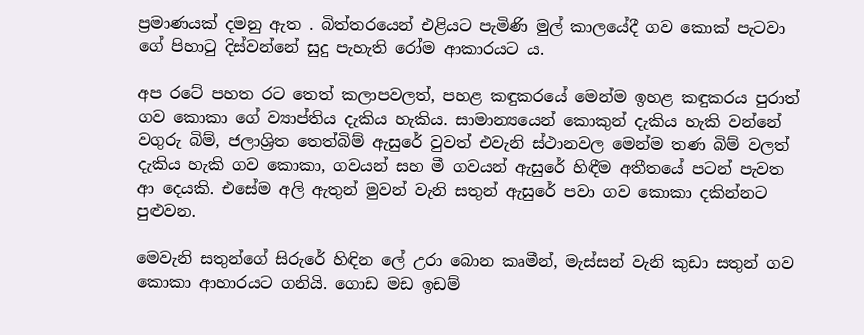ප්‍රමාණයක් දමනු ඇත . බිත්තරයෙන් එළියට පැමිණි මුල් කාලයේදී ගව කොක් පැටවා ගේ පිහාටු දිස්වන්නේ සුදු පැහැති රෝම ආකාරයට ය.

අප රටේ පහත රට තෙත් කලාපවලත්, පහළ කඳුකරයේ මෙන්ම ඉහළ කඳුකරය පුරාත් ගව කොකා ගේ ව්‍යාප්තිය දැකිය හැකිය. සාමාන්‍යයෙන් කොකුන් දැකිය හැකි වන්නේ වගුරු බිම්, ජලාශ්‍රිත තෙත්බිම් ඇසුරේ වුවත් එවැනි ස්ථානවල මෙන්ම තණ බිම් වලත් දැකිය හැකි ගව කොකා, ගවයන් සහ මී ගවයන් ඇසුරේ හිඳීම අතීතයේ පටන් පැවත ආ දෙයකි. එසේම අලි ඇතුන් මුවන් වැනි සතුන් ඇසුරේ පවා ගව කොකා දකින්නට පුළුවන.

මෙවැනි සතුන්ගේ සිරුරේ හිඳින ලේ උරා බොන කෘමීන්, මැස්සන් වැනි කුඩා සතුන් ගව කොකා ආහාරයට ගනියි. ගොඩ මඩ ඉඩම්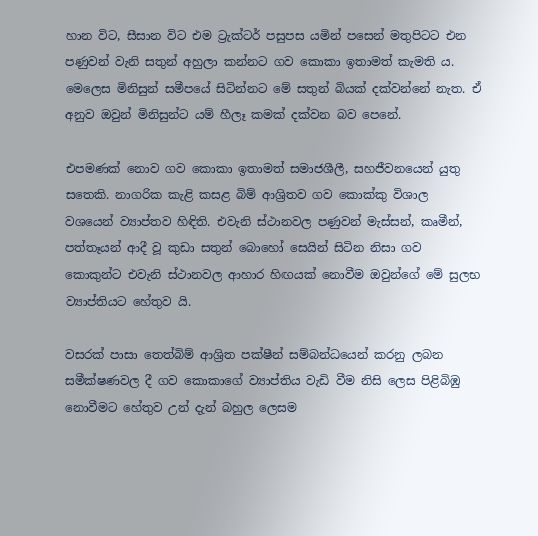හාන විට, සීසාන විට එම ට්‍රැක්ටර් පසුපස යමින් පසෙන් මතුපිටට එන පණුවන් වැනි සතුන් අහුලා කන්නට ගව කොකා ඉතාමත් කැමති ය. මෙලෙස මිනිසුන් සමීපයේ සිටින්නට මේ සතුන් බියක් දක්වන්නේ නැත. ඒ අනුව ඔවුන් මිනිසුන්ට යම් හීලෑ කමක් දක්වන බව පෙනේ.

එපමණක් නොව ගව කොකා ඉතාමත් සමාජශීලී, සහජීවනයෙන් යුතු සතෙකි. නාගරික කැළි කසළ බිම් ආශ්‍රිතව ගව කොක්කු විශාල වශයෙන් ව්‍යාප්තව හිඳිති. එවැනි ස්ථානවල පණුවන් මැස්සන්, කෘමීන්, පත්තෑයන් ආදී වූ කුඩා සතුන් බොහෝ සෙයින් සිටින නිසා ගව කොකුන්ට එවැනි ස්ථානවල ආහාර හිඟයක් නොවීම ඔවුන්ගේ මේ සුලභ ව්‍යාප්තියට හේතුව යි.

වසරක් පාසා තෙත්බිම් ආශ්‍රිත පක්ෂීන් සම්බන්ධයෙන් කරනු ලබන සමීක්ෂණවල දී ගව කොකාගේ ව්‍යාප්තිය වැඩි වීම නිසි ලෙස පිළිබිඹු නොවීමට හේතුව උන් දැන් බහුල ලෙසම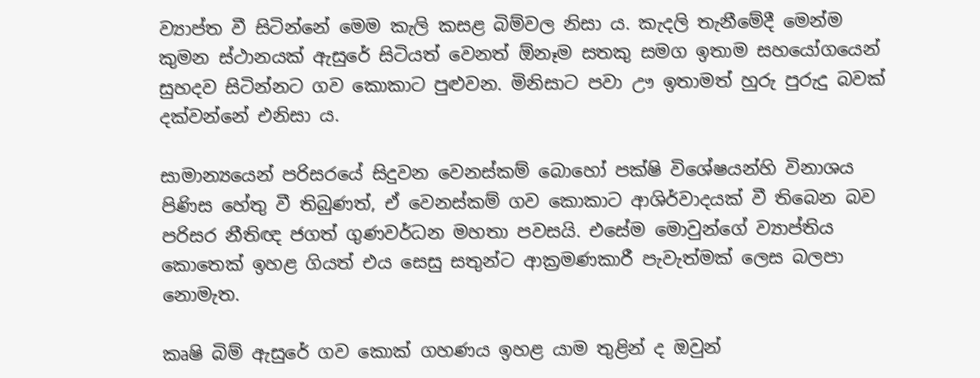ව්‍යාප්ත වී සිටින්නේ මෙම කැලි කසළ බිම්වල නිසා ය. කැදලි තැනීමේදී මෙන්ම කුමන ස්ථානයක් ඇසුරේ සිටියත් වෙනත් ඕනෑම සතකු සමග ඉතාම සහයෝගයෙන් සුහදව සිටින්නට ගව කොකාට පුළුවන. මිනිසාට පවා ඌ ඉතාමත් හුරු පුරුදු බවක් දක්වන්නේ එනිසා ය.

සාමාන්‍යයෙන් පරිසරයේ සිදුවන වෙනස්කම් බොහෝ පක්ෂි විශේෂයන්හි විනාශය පිණිස හේතු වී තිබුණත්, ඒ වෙනස්කම් ගව කොකාට ආශිර්වාදයක් වී තිබෙන බව පරිසර නීතිඥ ජගත් ගුණවර්ධන මහතා පවසයි. එසේම මොවුන්ගේ ව්‍යාප්තිය කොතෙක් ඉහළ ගියත් එය සෙසු සතුන්ට ආක්‍රමණකාරී පැවැත්මක් ලෙස බලපා නොමැත.

කෘෂි බිම් ඇසුරේ ගව කොක් ගහණය ඉහළ යාම තුළින් ද ඔවුන්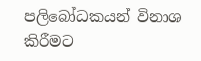පලිබෝධකයන් විනාශ කිරීමට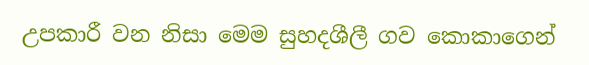උපකාරී වන නිසා මෙම සුහදශීලී ගව කොකාගෙන්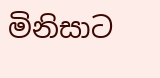මිනිසාට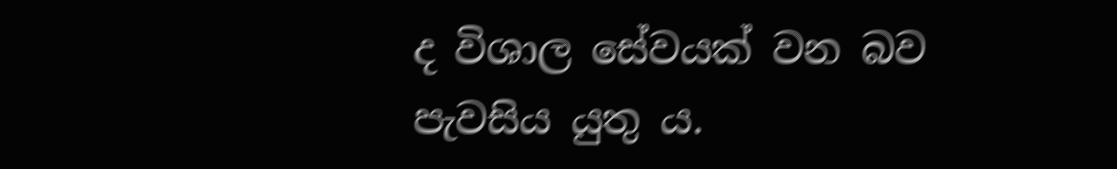ද විශාල සේවයක් වන බව පැවසිය යුතු ය.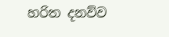හරිත දනව්ව